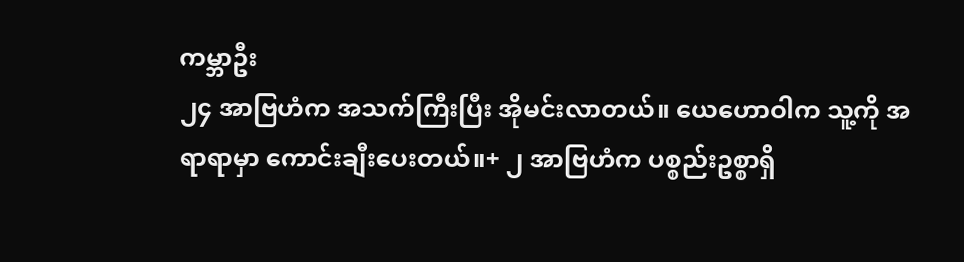ကမ္ဘာဦး
၂၄ အာဗြဟံက အသက်ကြီးပြီး အိုမင်းလာတယ်။ ယေဟောဝါက သူ့ကို အရာရာမှာ ကောင်းချီးပေးတယ်။+ ၂ အာဗြဟံက ပစ္စည်းဥစ္စာရှိ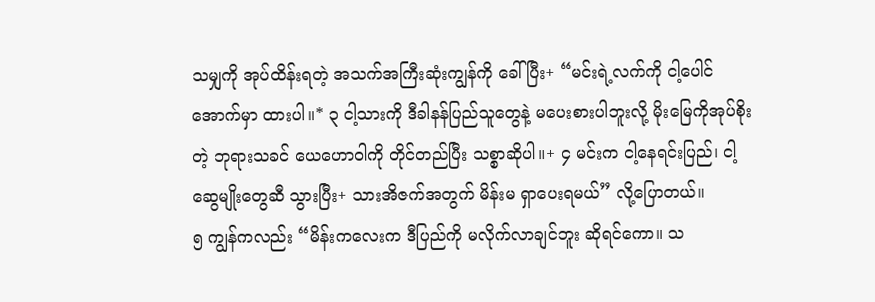သမျှကို အုပ်ထိန်းရတဲ့ အသက်အကြီးဆုံးကျွန်ကို ခေါ်ပြီး+ “မင်းရဲ့လက်ကို ငါ့ပေါင်အောက်မှာ ထားပါ။* ၃ ငါ့သားကို ဒီခါနန်ပြည်သူတွေနဲ့ မပေးစားပါဘူးလို့ မိုးမြေကိုအုပ်စိုးတဲ့ ဘုရားသခင် ယေဟောဝါကို တိုင်တည်ပြီး သစ္စာဆိုပါ။+ ၄ မင်းက ငါ့နေရင်းပြည်၊ ငါ့ဆွေမျိုးတွေဆီ သွားပြီး+ သားအိဇက်အတွက် မိန်းမ ရှာပေးရမယ်” လို့ပြောတယ်။
၅ ကျွန်ကလည်း “မိန်းကလေးက ဒီပြည်ကို မလိုက်လာချင်ဘူး ဆိုရင်ကော။ သ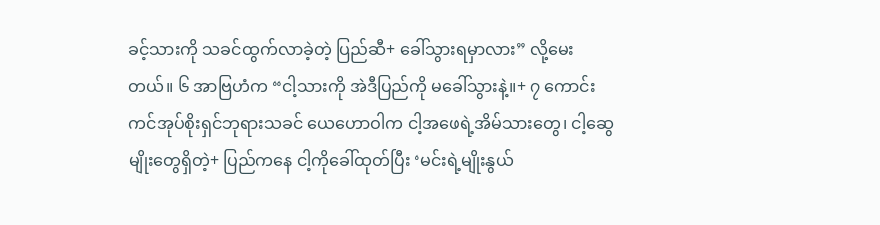ခင့်သားကို သခင်ထွက်လာခဲ့တဲ့ ပြည်ဆီ+ ခေါ်သွားရမှာလား” လို့မေးတယ်။ ၆ အာဗြဟံက “ငါ့သားကို အဲဒီပြည်ကို မခေါ်သွားနဲ့။+ ၇ ကောင်းကင်အုပ်စိုးရှင်ဘုရားသခင် ယေဟောဝါက ငါ့အဖေရဲ့အိမ်သားတွေ၊ ငါ့ဆွေမျိုးတွေရှိတဲ့+ ပြည်ကနေ ငါ့ကိုခေါ်ထုတ်ပြီး ‘မင်းရဲ့မျိုးနွယ်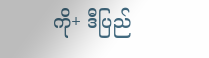ကို+ ဒီပြည်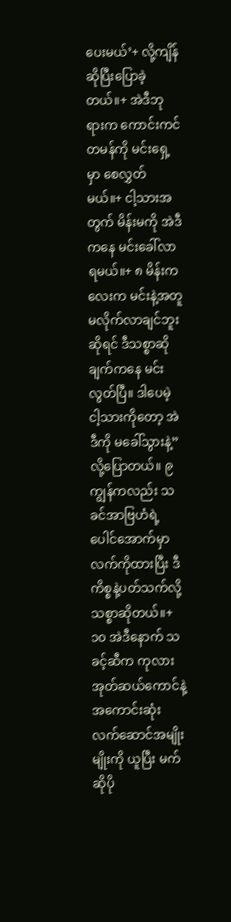ပေးမယ်’+ လို့ကျိန်ဆိုပြီးပြောခဲ့တယ်။+ အဲဒီဘုရားက ကောင်းကင်တမန်ကို မင်းရှေ့မှာ စေလွှတ်မယ်။+ ငါ့သားအတွက် မိန်းမကို အဲဒီကနေ မင်းခေါ်လာရမယ်။+ ၈ မိန်းကလေးက မင်းနဲ့အတူ မလိုက်လာချင်ဘူးဆိုရင် ဒီသစ္စာဆိုချက်ကနေ မင်းလွတ်ပြီ။ ဒါပေမဲ့ ငါ့သားကိုတော့ အဲဒီကို မခေါ်သွားနဲ့” လို့ပြောတယ်။ ၉ ကျွန်ကလည်း သခင်အာဗြဟံရဲ့ ပေါင်အောက်မှာ လက်ကိုထားပြီး ဒီကိစ္စနဲ့ပတ်သက်လို့ သစ္စာဆိုတယ်။+
၁၀ အဲဒီနောက် သခင့်ဆီက ကုလားအုတ်ဆယ်ကောင်နဲ့ အကောင်းဆုံး လက်ဆောင်အမျိုးမျိုးကို ယူပြီး မက်ဆိုပို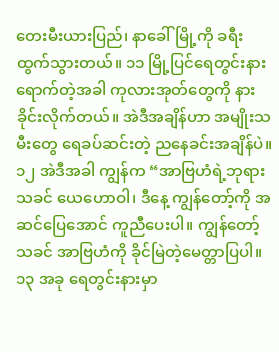တေးမီးယားပြည်၊ နာခေါ်မြို့ကို ခရီးထွက်သွားတယ်။ ၁၁ မြို့ပြင်ရေတွင်းနား ရောက်တဲ့အခါ ကုလားအုတ်တွေကို နားခိုင်းလိုက်တယ်။ အဲဒီအချိန်ဟာ အမျိုးသမီးတွေ ရေခပ်ဆင်းတဲ့ ညနေခင်းအချိန်ပဲ။ ၁၂ အဲဒီအခါ ကျွန်က “အာဗြဟံရဲ့ဘုရားသခင် ယေဟောဝါ၊ ဒီနေ့ ကျွန်တော့်ကို အဆင်ပြေအောင် ကူညီပေးပါ။ ကျွန်တော့်သခင် အာဗြဟံကို ခိုင်မြဲတဲ့မေတ္တာပြပါ။ ၁၃ အခု ရေတွင်းနားမှာ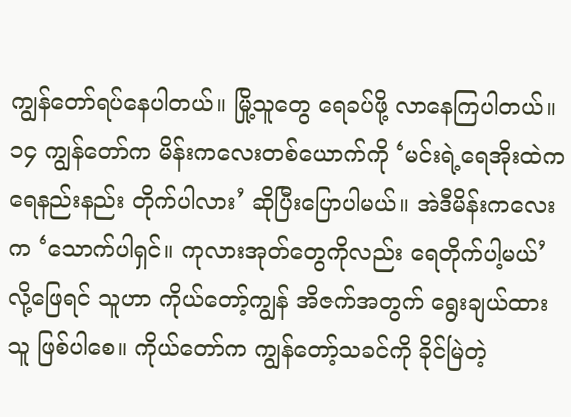ကျွန်တော်ရပ်နေပါတယ်။ မြို့သူတွေ ရေခပ်ဖို့ လာနေကြပါတယ်။ ၁၄ ကျွန်တော်က မိန်းကလေးတစ်ယောက်ကို ‘မင်းရဲ့ရေအိုးထဲက ရေနည်းနည်း တိုက်ပါလား’ ဆိုပြီးပြောပါမယ်။ အဲဒီမိန်းကလေးက ‘သောက်ပါရှင်။ ကုလားအုတ်တွေကိုလည်း ရေတိုက်ပါ့မယ်’ လို့ဖြေရင် သူဟာ ကိုယ်တော့်ကျွန် အိဇက်အတွက် ရွေးချယ်ထားသူ ဖြစ်ပါစေ။ ကိုယ်တော်က ကျွန်တော့်သခင်ကို ခိုင်မြဲတဲ့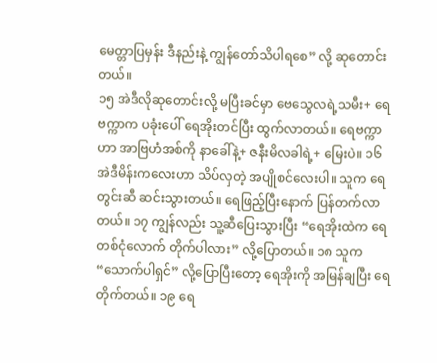မေတ္တာပြမှန်း ဒီနည်းနဲ့ ကျွန်တော်သိပါရစေ” လို့ ဆုတောင်းတယ်။
၁၅ အဲဒီလိုဆုတောင်းလို့ မပြီးခင်မှာ ဗေသွေလရဲ့သမီး+ ရေဗက္ကာက ပခုံးပေါ် ရေအိုးတင်ပြီး ထွက်လာတယ်။ ရေဗက္ကာဟာ အာဗြဟံအစ်ကို နာခေါ်နဲ့+ ဇနီးမိလခါရဲ့+ မြေးပဲ။ ၁၆ အဲဒီမိန်းကလေးဟာ သိပ်လှတဲ့ အပျိုစင်လေးပါ။ သူက ရေတွင်းဆီ ဆင်းသွားတယ်။ ရေဖြည့်ပြီးနောက် ပြန်တက်လာတယ်။ ၁၇ ကျွန်လည်း သူ့ဆီပြေးသွားပြီး “ရေအိုးထဲက ရေတစ်ငုံလောက် တိုက်ပါလား” လို့ပြောတယ်။ ၁၈ သူက “သောက်ပါရှင်” လို့ပြောပြီးတော့ ရေအိုးကို အမြန်ချပြီး ရေတိုက်တယ်။ ၁၉ ရေ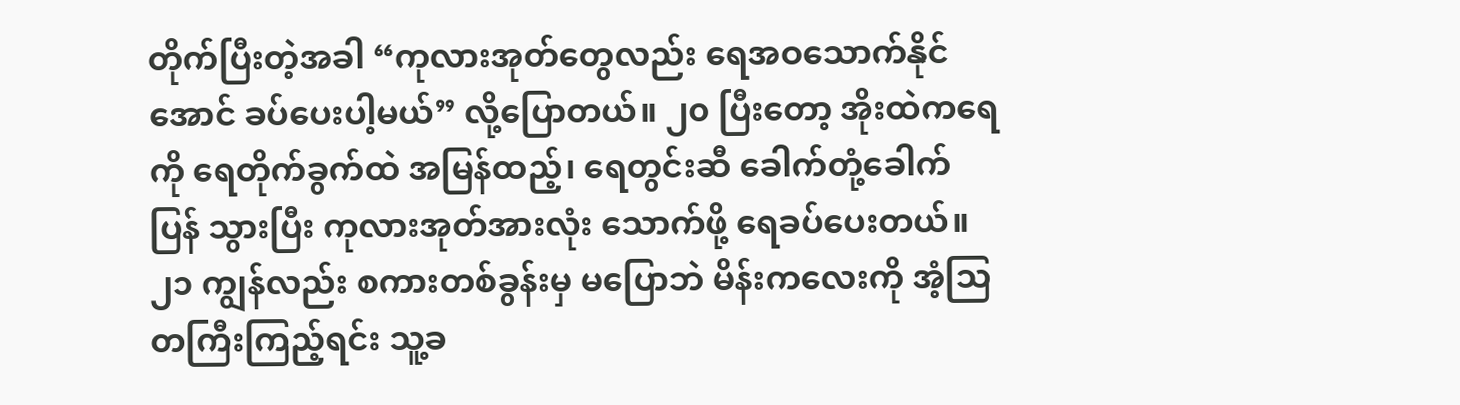တိုက်ပြီးတဲ့အခါ “ကုလားအုတ်တွေလည်း ရေအဝသောက်နိုင်အောင် ခပ်ပေးပါ့မယ်” လို့ပြောတယ်။ ၂၀ ပြီးတော့ အိုးထဲကရေကို ရေတိုက်ခွက်ထဲ အမြန်ထည့်၊ ရေတွင်းဆီ ခေါက်တုံ့ခေါက်ပြန် သွားပြီး ကုလားအုတ်အားလုံး သောက်ဖို့ ရေခပ်ပေးတယ်။ ၂၁ ကျွန်လည်း စကားတစ်ခွန်းမှ မပြောဘဲ မိန်းကလေးကို အံ့သြတကြီးကြည့်ရင်း သူ့ခ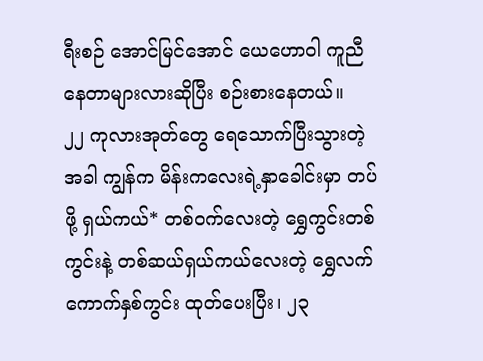ရီးစဉ် အောင်မြင်အောင် ယေဟောဝါ ကူညီနေတာများလားဆိုပြီး စဉ်းစားနေတယ်။
၂၂ ကုလားအုတ်တွေ ရေသောက်ပြီးသွားတဲ့အခါ ကျွန်က မိန်းကလေးရဲ့နှာခေါင်းမှာ တပ်ဖို့ ရှယ်ကယ်* တစ်ဝက်လေးတဲ့ ရွှေကွင်းတစ်ကွင်းနဲ့ တစ်ဆယ်ရှယ်ကယ်လေးတဲ့ ရွှေလက်ကောက်နှစ်ကွင်း ထုတ်ပေးပြီး၊ ၂၃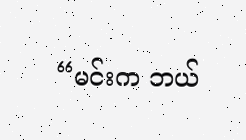“မင်းက ဘယ်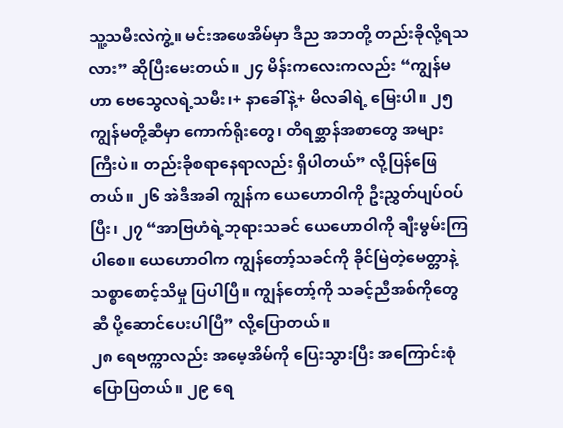သူ့သမီးလဲကွဲ့။ မင်းအဖေအိမ်မှာ ဒီည အဘတို့ တည်းခိုလို့ရသလား” ဆိုပြီးမေးတယ်။ ၂၄ မိန်းကလေးကလည်း “ကျွန်မဟာ ဗေသွေလရဲ့သမီး၊+ နာခေါ်နဲ့+ မိလခါရဲ့ မြေးပါ။ ၂၅ ကျွန်မတို့ဆီမှာ ကောက်ရိုးတွေ၊ တိရစ္ဆာန်အစာတွေ အများကြီးပဲ။ တည်းခိုစရာနေရာလည်း ရှိပါတယ်” လို့ပြန်ဖြေတယ်။ ၂၆ အဲဒီအခါ ကျွန်က ယေဟောဝါကို ဦးညွှတ်ပျပ်ဝပ်ပြီး၊ ၂၇ “အာဗြဟံရဲ့ဘုရားသခင် ယေဟောဝါကို ချီးမွမ်းကြပါစေ။ ယေဟောဝါက ကျွန်တော့်သခင်ကို ခိုင်မြဲတဲ့မေတ္တာနဲ့ သစ္စာစောင့်သိမှု ပြပါပြီ။ ကျွန်တော့်ကို သခင့်ညီအစ်ကိုတွေဆီ ပို့ဆောင်ပေးပါပြီ” လို့ပြောတယ်။
၂၈ ရေဗက္ကာလည်း အမေ့အိမ်ကို ပြေးသွားပြီး အကြောင်းစုံ ပြောပြတယ်။ ၂၉ ရေ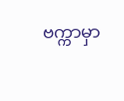ဗက္ကာမှာ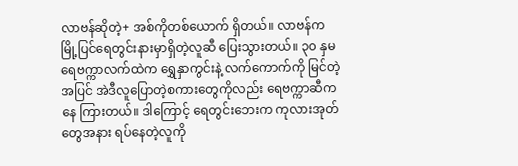လာဗန်ဆိုတဲ့+ အစ်ကိုတစ်ယောက် ရှိတယ်။ လာဗန်က မြို့ပြင်ရေတွင်းနားမှာရှိတဲ့လူဆီ ပြေးသွားတယ်။ ၃၀ နှမရေဗက္ကာလက်ထဲက ရွှေနှာကွင်းနဲ့ လက်ကောက်ကို မြင်တဲ့အပြင် အဲဒီလူပြောတဲ့စကားတွေကိုလည်း ရေဗက္ကာဆီကနေ ကြားတယ်။ ဒါကြောင့် ရေတွင်းဘေးက ကုလားအုတ်တွေအနား ရပ်နေတဲ့လူကို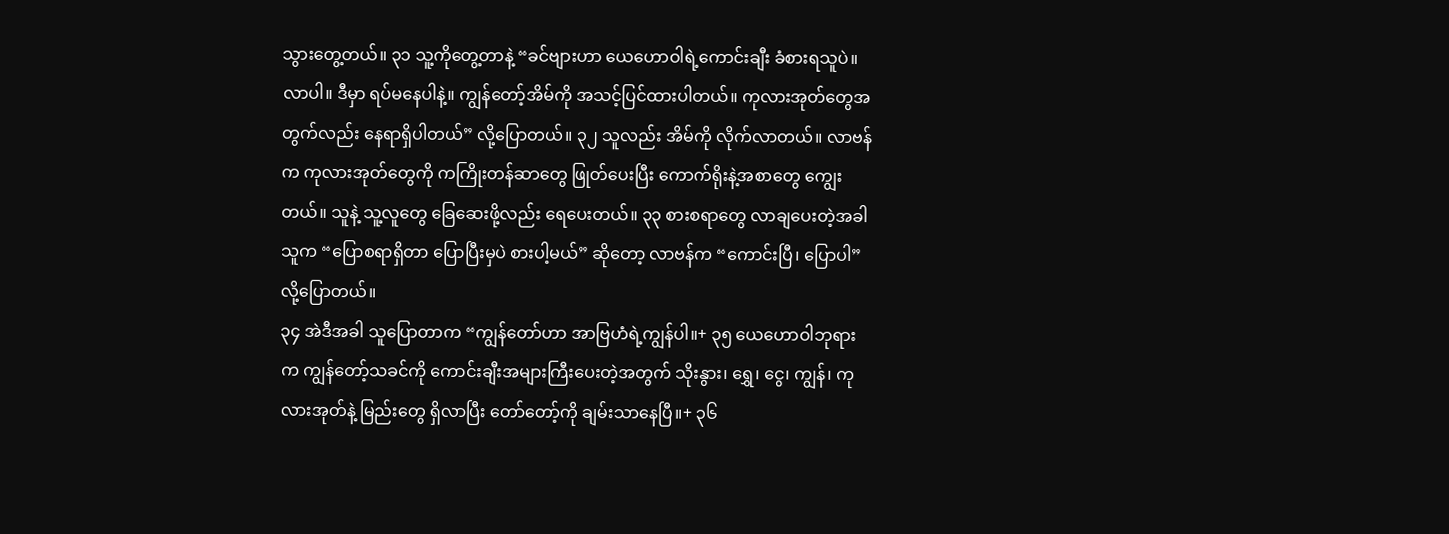သွားတွေ့တယ်။ ၃၁ သူ့ကိုတွေ့တာနဲ့ “ခင်ဗျားဟာ ယေဟောဝါရဲ့ကောင်းချီး ခံစားရသူပဲ။ လာပါ။ ဒီမှာ ရပ်မနေပါနဲ့။ ကျွန်တော့်အိမ်ကို အသင့်ပြင်ထားပါတယ်။ ကုလားအုတ်တွေအတွက်လည်း နေရာရှိပါတယ်” လို့ပြောတယ်။ ၃၂ သူလည်း အိမ်ကို လိုက်လာတယ်။ လာဗန်က ကုလားအုတ်တွေကို ကကြိုးတန်ဆာတွေ ဖြုတ်ပေးပြီး ကောက်ရိုးနဲ့အစာတွေ ကျွေးတယ်။ သူနဲ့ သူ့လူတွေ ခြေဆေးဖို့လည်း ရေပေးတယ်။ ၃၃ စားစရာတွေ လာချပေးတဲ့အခါ သူက “ပြောစရာရှိတာ ပြောပြီးမှပဲ စားပါ့မယ်” ဆိုတော့ လာဗန်က “ကောင်းပြီ၊ ပြောပါ” လို့ပြောတယ်။
၃၄ အဲဒီအခါ သူပြောတာက “ကျွန်တော်ဟာ အာဗြဟံရဲ့ကျွန်ပါ။+ ၃၅ ယေဟောဝါဘုရားက ကျွန်တော့်သခင်ကို ကောင်းချီးအများကြီးပေးတဲ့အတွက် သိုးနွား၊ ရွှေ၊ ငွေ၊ ကျွန်၊ ကုလားအုတ်နဲ့ မြည်းတွေ ရှိလာပြီး တော်တော့်ကို ချမ်းသာနေပြီ။+ ၃၆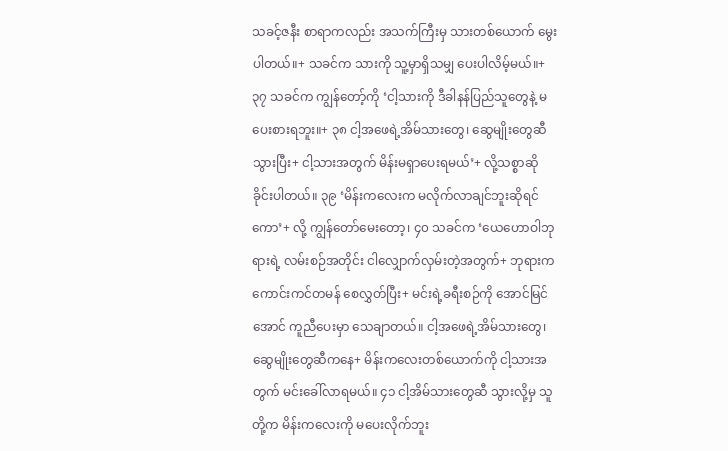သခင့်ဇနီး စာရာကလည်း အသက်ကြီးမှ သားတစ်ယောက် မွေးပါတယ်။+ သခင်က သားကို သူ့မှာရှိသမျှ ပေးပါလိမ့်မယ်။+ ၃၇ သခင်က ကျွန်တော့်ကို ‘ငါ့သားကို ဒီခါနန်ပြည်သူတွေနဲ့ မပေးစားရဘူး။+ ၃၈ ငါ့အဖေရဲ့အိမ်သားတွေ၊ ဆွေမျိုးတွေဆီသွားပြီး+ ငါ့သားအတွက် မိန်းမရှာပေးရမယ်’+ လို့သစ္စာဆိုခိုင်းပါတယ်။ ၃၉ ‘မိန်းကလေးက မလိုက်လာချင်ဘူးဆိုရင်ကော’+ လို့ ကျွန်တော်မေးတော့၊ ၄၀ သခင်က ‘ယေဟောဝါဘုရားရဲ့ လမ်းစဉ်အတိုင်း ငါလျှောက်လှမ်းတဲ့အတွက်+ ဘုရားက ကောင်းကင်တမန် စေလွှတ်ပြီး+ မင်းရဲ့ခရီးစဉ်ကို အောင်မြင်အောင် ကူညီပေးမှာ သေချာတယ်။ ငါ့အဖေရဲ့အိမ်သားတွေ၊ ဆွေမျိုးတွေဆီကနေ+ မိန်းကလေးတစ်ယောက်ကို ငါ့သားအတွက် မင်းခေါ်လာရမယ်။ ၄၁ ငါ့အိမ်သားတွေဆီ သွားလို့မှ သူတို့က မိန်းကလေးကို မပေးလိုက်ဘူး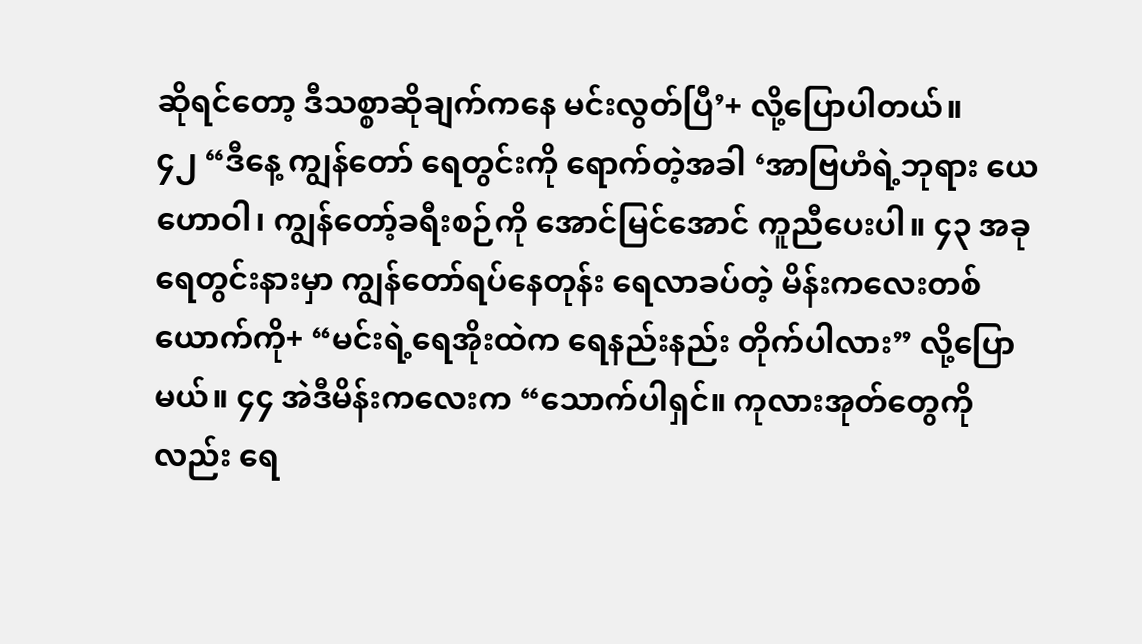ဆိုရင်တော့ ဒီသစ္စာဆိုချက်ကနေ မင်းလွတ်ပြီ’+ လို့ပြောပါတယ်။
၄၂ “ဒီနေ့ ကျွန်တော် ရေတွင်းကို ရောက်တဲ့အခါ ‘အာဗြဟံရဲ့ဘုရား ယေဟောဝါ၊ ကျွန်တော့်ခရီးစဉ်ကို အောင်မြင်အောင် ကူညီပေးပါ။ ၄၃ အခု ရေတွင်းနားမှာ ကျွန်တော်ရပ်နေတုန်း ရေလာခပ်တဲ့ မိန်းကလေးတစ်ယောက်ကို+ “မင်းရဲ့ရေအိုးထဲက ရေနည်းနည်း တိုက်ပါလား” လို့ပြောမယ်။ ၄၄ အဲဒီမိန်းကလေးက “သောက်ပါရှင်။ ကုလားအုတ်တွေကိုလည်း ရေ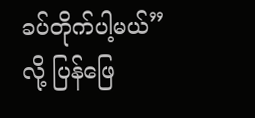ခပ်တိုက်ပါ့မယ်” လို့ ပြန်ဖြေ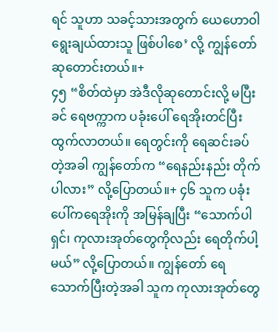ရင် သူဟာ သခင့်သားအတွက် ယေဟောဝါ ရွေးချယ်ထားသူ ဖြစ်ပါစေ’ လို့ ကျွန်တော် ဆုတောင်းတယ်။+
၄၅ “စိတ်ထဲမှာ အဲဒီလိုဆုတောင်းလို့ မပြီးခင် ရေဗက္ကာက ပခုံးပေါ် ရေအိုးတင်ပြီး ထွက်လာတယ်။ ရေတွင်းကို ရေဆင်းခပ်တဲ့အခါ ကျွန်တော်က “ရေနည်းနည်း တိုက်ပါလား” လို့ပြောတယ်။+ ၄၆ သူက ပခုံးပေါ်ကရေအိုးကို အမြန်ချပြီး “သောက်ပါရှင်၊ ကုလားအုတ်တွေကိုလည်း ရေတိုက်ပါ့မယ်” လို့ပြောတယ်။ ကျွန်တော် ရေသောက်ပြီးတဲ့အခါ သူက ကုလားအုတ်တွေ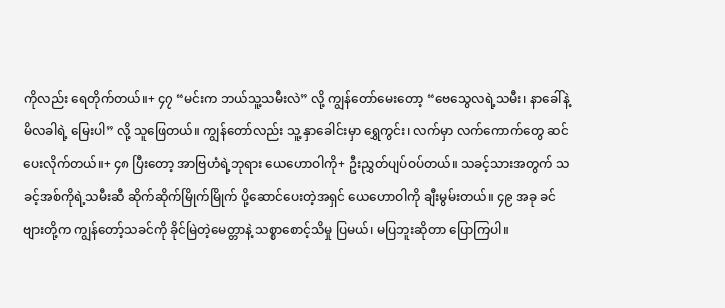ကိုလည်း ရေတိုက်တယ်။+ ၄၇ “မင်းက ဘယ်သူ့သမီးလဲ” လို့ ကျွန်တော်မေးတော့ “ဗေသွေလရဲ့သမီး၊ နာခေါ်နဲ့မိလခါရဲ့ မြေးပါ” လို့ သူဖြေတယ်။ ကျွန်တော်လည်း သူ့ နှာခေါင်းမှာ ရွှေကွင်း၊ လက်မှာ လက်ကောက်တွေ ဆင်ပေးလိုက်တယ်။+ ၄၈ ပြီးတော့ အာဗြဟံရဲ့ဘုရား ယေဟောဝါကို+ ဦးညွှတ်ပျပ်ဝပ်တယ်။ သခင့်သားအတွက် သခင့်အစ်ကိုရဲ့သမီးဆီ ဆိုက်ဆိုက်မြိုက်မြိုက် ပို့ဆောင်ပေးတဲ့အရှင် ယေဟောဝါကို ချီးမွမ်းတယ်။ ၄၉ အခု ခင်ဗျားတို့က ကျွန်တော့်သခင်ကို ခိုင်မြဲတဲ့မေတ္တာနဲ့ သစ္စာစောင့်သိမှု ပြမယ်၊ မပြဘူးဆိုတာ ပြောကြပါ။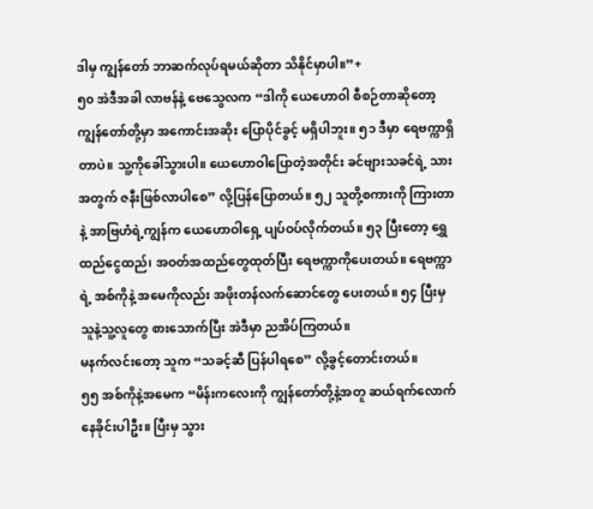ဒါမှ ကျွန်တော် ဘာဆက်လုပ်ရမယ်ဆိုတာ သိနိုင်မှာပါ။”+
၅၀ အဲဒီအခါ လာဗန်နဲ့ ဗေသွေလက “ဒါကို ယေဟောဝါ စီစဉ်တာဆိုတော့ ကျွန်တော်တို့မှာ အကောင်းအဆိုး ပြောပိုင်ခွင့် မရှိပါဘူး။ ၅၁ ဒီမှာ ရေဗက္ကာရှိတာပဲ။ သူ့ကိုခေါ်သွားပါ။ ယေဟောဝါပြောတဲ့အတိုင်း ခင်ဗျားသခင်ရဲ့ သားအတွက် ဇနီးဖြစ်လာပါစေ” လို့ပြန်ပြောတယ်။ ၅၂ သူတို့စကားကို ကြားတာနဲ့ အာဗြဟံရဲ့ကျွန်က ယေဟောဝါရှေ့ ပျပ်ဝပ်လိုက်တယ်။ ၅၃ ပြီးတော့ ရွှေထည်ငွေထည်၊ အဝတ်အထည်တွေထုတ်ပြီး ရေဗက္ကာကိုပေးတယ်။ ရေဗက္ကာရဲ့ အစ်ကိုနဲ့ အမေကိုလည်း အဖိုးတန်လက်ဆောင်တွေ ပေးတယ်။ ၅၄ ပြီးမှ သူနဲ့သူ့လူတွေ စားသောက်ပြီး အဲဒီမှာ ညအိပ်ကြတယ်။
မနက်လင်းတော့ သူက “သခင့်ဆီ ပြန်ပါရစေ” လို့ခွင့်တောင်းတယ်။
၅၅ အစ်ကိုနဲ့အမေက “မိန်းကလေးကို ကျွန်တော်တို့နဲ့အတူ ဆယ်ရက်လောက် နေခိုင်းပါဦး။ ပြီးမှ သွား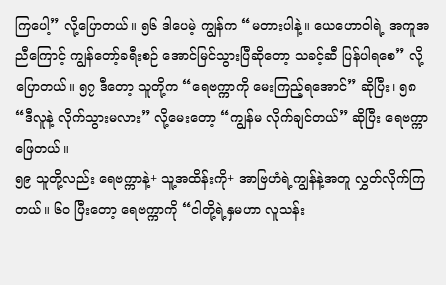ကြပေါ့” လို့ပြောတယ်။ ၅၆ ဒါပေမဲ့ ကျွန်က “မတားပါနဲ့။ ယေဟောဝါရဲ့ အကူအညီကြောင့် ကျွန်တော့်ခရီးစဉ် အောင်မြင်သွားပြီဆိုတော့ သခင့်ဆီ ပြန်ပါရစေ” လို့ပြောတယ်။ ၅၇ ဒီတော့ သူတို့က “ရေဗက္ကာကို မေးကြည့်ရအောင်” ဆိုပြီး၊ ၅၈ “ဒီလူနဲ့ လိုက်သွားမလား” လို့မေးတော့ “ကျွန်မ လိုက်ချင်တယ်” ဆိုပြီး ရေဗက္ကာဖြေတယ်။
၅၉ သူတို့လည်း ရေဗက္ကာနဲ့+ သူ့အထိန်းကို+ အာဗြဟံရဲ့ကျွန်နဲ့အတူ လွှတ်လိုက်ကြတယ်။ ၆၀ ပြီးတော့ ရေဗက္ကာကို “ငါတို့ရဲ့နှမဟာ လူသန်း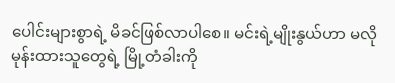ပေါင်းများစွာရဲ့ မိခင်ဖြစ်လာပါစေ။ မင်းရဲ့မျိုးနွယ်ဟာ မလိုမုန်းထားသူတွေရဲ့ မြို့တံခါးကို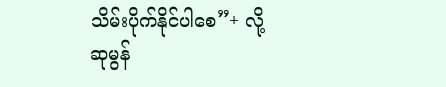သိမ်းပိုက်နိုင်ပါစေ”+ လို့ဆုမွန်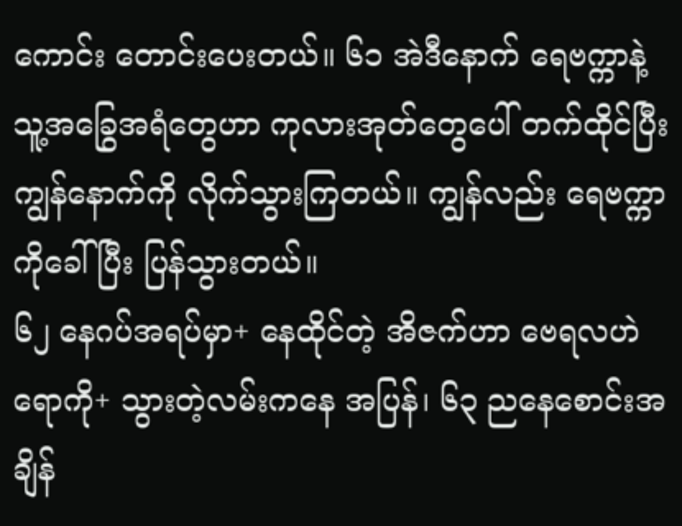ကောင်း တောင်းပေးတယ်။ ၆၁ အဲဒီနောက် ရေဗက္ကာနဲ့ သူ့အခြွေအရံတွေဟာ ကုလားအုတ်တွေပေါ် တက်ထိုင်ပြီး ကျွန်နောက်ကို လိုက်သွားကြတယ်။ ကျွန်လည်း ရေဗက္ကာကိုခေါ်ပြီး ပြန်သွားတယ်။
၆၂ နေဂပ်အရပ်မှာ+ နေထိုင်တဲ့ အိဇက်ဟာ ဗေရလဟဲရောကို+ သွားတဲ့လမ်းကနေ အပြန်၊ ၆၃ ညနေစောင်းအချိန်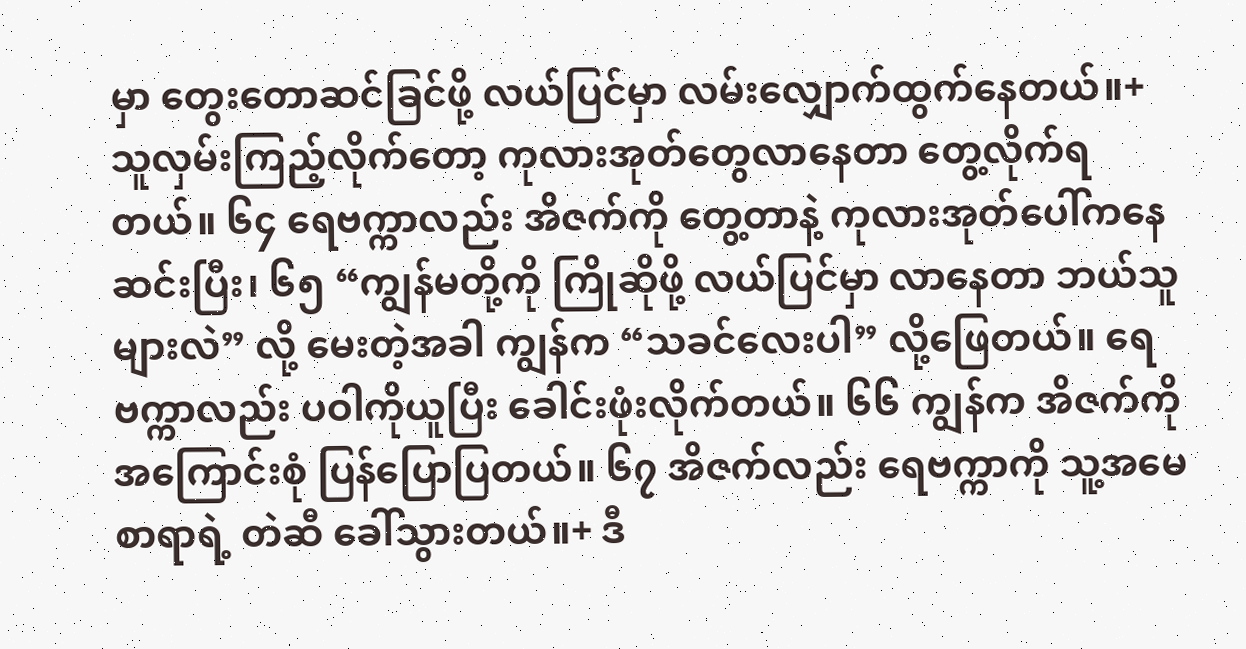မှာ တွေးတောဆင်ခြင်ဖို့ လယ်ပြင်မှာ လမ်းလျှောက်ထွက်နေတယ်။+ သူလှမ်းကြည့်လိုက်တော့ ကုလားအုတ်တွေလာနေတာ တွေ့လိုက်ရတယ်။ ၆၄ ရေဗက္ကာလည်း အိဇက်ကို တွေ့တာနဲ့ ကုလားအုတ်ပေါ်ကနေ ဆင်းပြီး၊ ၆၅ “ကျွန်မတို့ကို ကြိုဆိုဖို့ လယ်ပြင်မှာ လာနေတာ ဘယ်သူများလဲ” လို့ မေးတဲ့အခါ ကျွန်က “သခင်လေးပါ” လို့ဖြေတယ်။ ရေဗက္ကာလည်း ပဝါကိုယူပြီး ခေါင်းဖုံးလိုက်တယ်။ ၆၆ ကျွန်က အိဇက်ကို အကြောင်းစုံ ပြန်ပြောပြတယ်။ ၆၇ အိဇက်လည်း ရေဗက္ကာကို သူ့အမေစာရာရဲ့ တဲဆီ ခေါ်သွားတယ်။+ ဒီ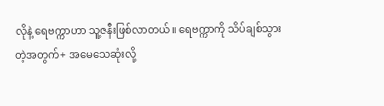လိုနဲ့ ရေဗက္ကာဟာ သူ့ဇနီးဖြစ်လာတယ်။ ရေဗက္ကာကို သိပ်ချစ်သွားတဲ့အတွက်+ အမေသေဆုံးလို့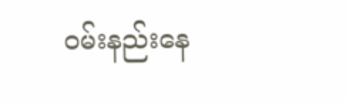ဝမ်းနည်းနေ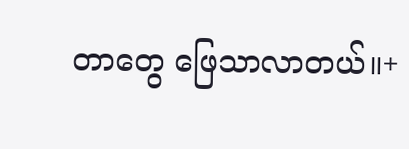တာတွေ ဖြေသာလာတယ်။+